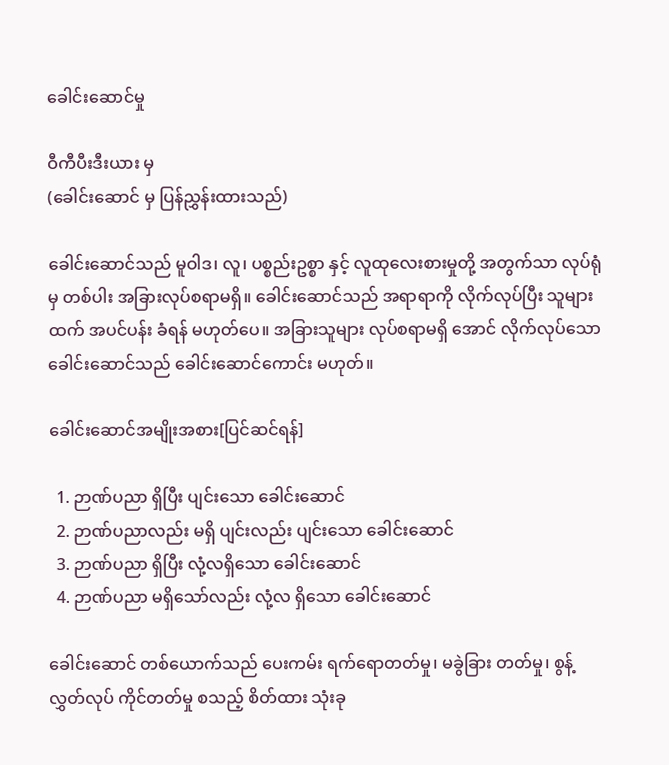ခေါင်းဆောင်မှု

ဝီကီပီးဒီးယား မှ
(ခေါင်းဆောင် မှ ပြန်ညွှန်းထားသည်)

ခေါင်းဆောင်သည် မူဝါဒ၊ လူ၊ ပစ္စည်းဥစ္စာ နှင့် လူထုလေးစားမှုတို့ အတွက်သာ လုပ်ရုံမှ တစ်ပါး အခြားလုပ်စရာမရှိ။ ခေါင်းဆောင်သည် အရာရာကို လိုက်လုပ်ပြီး သူများထက် အပင်ပန်း ခံရန် မဟုတ်ပေ။ အခြားသူများ လုပ်စရာမရှိ အောင် လိုက်လုပ်သော ခေါင်းဆောင်သည် ခေါင်းဆောင်ကောင်း မဟုတ်။

ခေါင်းဆောင်အမျိုးအစား[ပြင်ဆင်ရန်]

  1. ဉာဏ်ပညာ ရှိပြီး ပျင်းသော ခေါင်းဆောင်
  2. ဉာဏ်ပညာလည်း မရှိ ပျင်းလည်း ပျင်းသော ခေါင်းဆောင်
  3. ဉာဏ်ပညာ ရှိပြီး လုံ့လရှိသော ခေါင်းဆောင်
  4. ဉာဏ်ပညာ မရှိသော်လည်း လုံ့လ ရှိသော ခေါင်းဆောင်

ခေါင်းဆောင် တစ်ယောက်သည် ပေးကမ်း ရက်ရောတတ်မှု၊ မခွဲခြား တတ်မှု၊ စွန့်လွှတ်လုပ် ကိုင်တတ်မှု စသည့် စိတ်ထား သုံးခု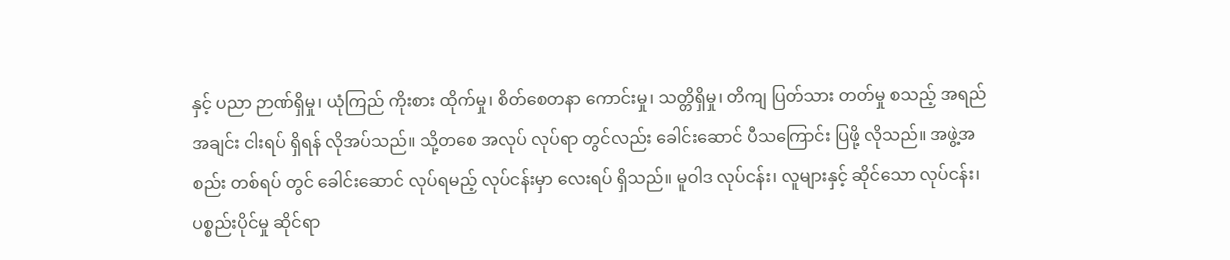နှင့် ပညာ ဉာဏ်ရှိမှု၊ ယုံကြည် ကိုးစား ထိုက်မှု၊ စိတ်စေတနာ ကောင်းမှု၊ သတ္တိရှိမှု၊ တိကျ ပြတ်သား တတ်မှု စသည့် အရည်အချင်း ငါးရပ် ရှိရန် လိုအပ်သည်။ သို့တစေ အလုပ် လုပ်ရာ တွင်လည်း ခေါင်းဆောင် ပီသကြောင်း ပြဖို့ လိုသည်။ အဖွဲ့အစည်း တစ်ရပ် တွင် ခေါင်းဆောင် လုပ်ရမည့် လုပ်ငန်းမှာ လေးရပ် ရှိသည်။ မူဝါဒ လုပ်ငန်း၊ လူများနှင့် ဆိုင်သော လုပ်ငန်း၊ ပစ္စည်းပိုင်မှု ဆိုင်ရာ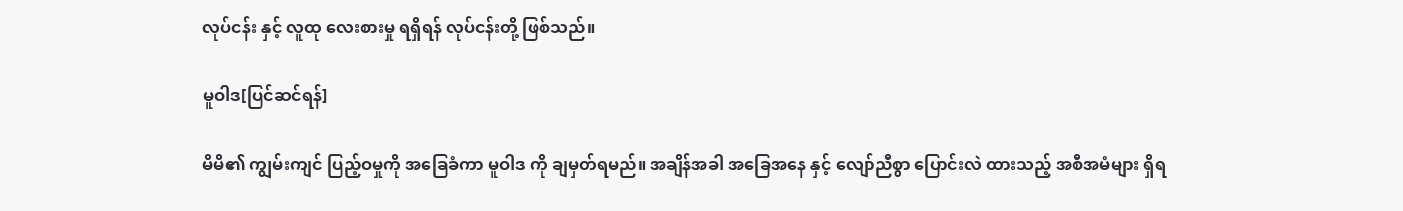လုပ်ငန်း နှင့် လူထု လေးစားမှု ရရှိရန် လုပ်ငန်းတို့ ဖြစ်သည်။

မူဝါဒ[ပြင်ဆင်ရန်]

မိမိ၏ ကျွမ်းကျင် ပြည့်ဝမှုကို အခြေခံကာ မူဝါဒ ကို ချမှတ်ရမည်။ အချိန်အခါ အခြေအနေ နှင့် လျော်ညီစွာ ပြောင်းလဲ ထားသည့် အစီအမံများ ရှိရ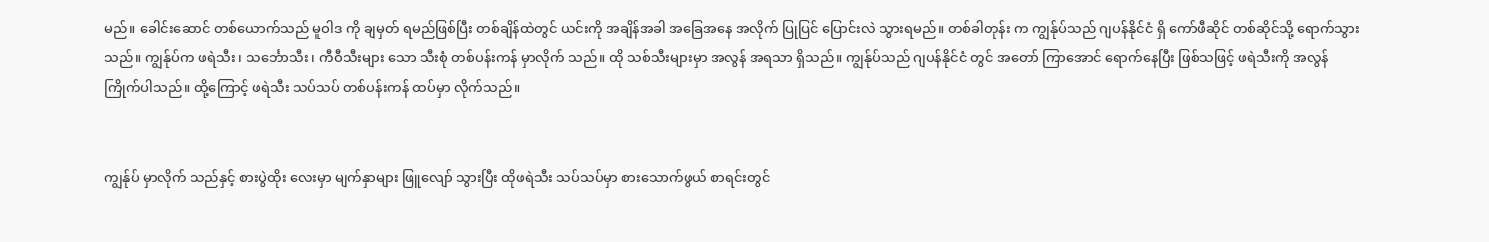မည်။ ခေါင်းဆောင် တစ်ယောက်သည် မူဝါဒ ကို ချမှတ် ရမည်ဖြစ်ပြီး တစ်ချိန်ထဲတွင် ယင်းကို အချိန်အခါ အခြေအနေ အလိုက် ပြုပြင် ပြောင်းလဲ သွားရမည်။ တစ်ခါတုန်း က ကျွန်ုပ်သည် ဂျပန်နိုင်ငံ ရှိ ကော်ဖီဆိုင် တစ်ဆိုင်သို့ ရောက်သွားသည်။ ကျွန်ုပ်က ဖရဲသီး၊ သင်္ဘောသီး၊ ကီဝီသီးများ သော သီးစုံ တစ်ပန်းကန် မှာလိုက် သည်။ ထို သစ်သီးများမှာ အလွန် အရသာ ရှိသည်။ ကျွန်ုပ်သည် ဂျပန်နိုင်ငံ တွင် အတော် ကြာအောင် ရောက်နေပြီး ဖြစ်သဖြင့် ဖရဲသီးကို အလွန် ကြိုက်ပါသည်။ ထို့ကြောင့် ဖရဲသီး သပ်သပ် တစ်ပန်းကန် ထပ်မှာ လိုက်သည်။


ကျွန်ုပ် မှာလိုက် သည်နှင့် စားပွဲထိုး လေးမှာ မျက်နှာများ ဖြူလျော် သွားပြီး ထိုဖရဲသီး သပ်သပ်မှာ စားသောက်ဖွယ် စာရင်းတွင်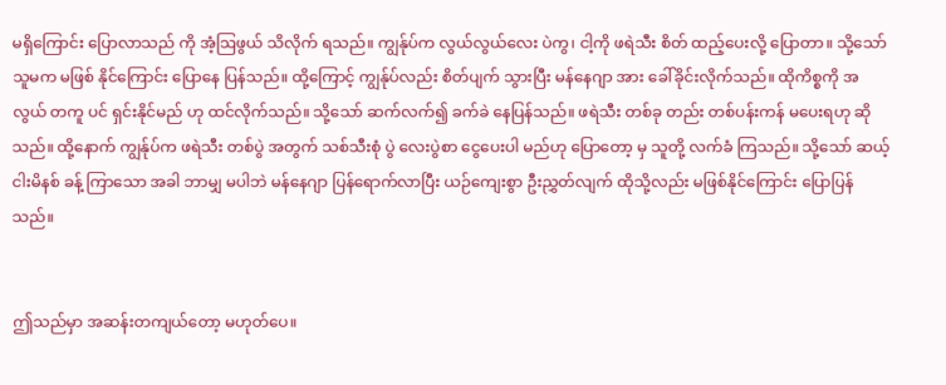မရှိကြောင်း ပြောလာသည် ကို အံ့ဩဖွယ် သိလိုက် ရသည်။ ကျွန်ုပ်က လွယ်လွယ်လေး ပဲကွ၊ ငါ့ကို ဖရဲသီး စိတ် ထည့်ပေးလို့ ပြောတာ။ သို့သော် သူမက မဖြစ် နိုင်ကြောင်း ပြောနေ ပြန်သည်။ ထို့ကြောင့် ကျွန်ုပ်လည်း စိတ်ပျက် သွားပြီး မန်နေဂျာ အား ခေါ်ခိုင်းလိုက်သည်။ ထိုကိစ္စကို အလွယ် တကူ ပင် ရှင်းနိုင်မည် ဟု ထင်လိုက်သည်။ သို့သော် ဆက်လက်၍ ခက်ခဲ နေပြန်သည်။ ဖရဲသီး တစ်ခု တည်း တစ်ပန်းကန် မပေးရဟု ဆိုသည်။ ထို့နောက် ကျွန်ုပ်က ဖရဲသီး တစ်ပွဲ အတွက် သစ်သီးစုံ ပွဲ လေးပွဲစာ ငွေပေးပါ မည်ဟု ပြောတော့ မှ သူတို့ လက်ခံ ကြသည်။ သို့သော် ဆယ့်ငါးမိနစ် ခန့် ကြာသော အခါ ဘာမျှ မပါဘဲ မန်နေဂျာ ပြန်ရောက်လာပြီး ယဉ်ကျေးစွာ ဦးညွှတ်လျက် ထိုသို့လည်း မဖြစ်နိုင်ကြောင်း ပြောပြန်သည်။


ဤသည်မှာ အဆန်းတကျယ်တော့ မဟုတ်ပေ။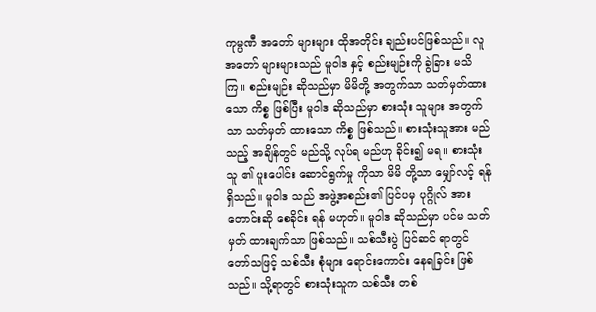ကုမ္ပဏီ အတော် များများ ထိုအတိုင်း ချည်းပင်ဖြစ်သည်။ လူ အတော် များများသည် မူဝါဒ နှင့် စည်းမျဉ်းကို ခွဲခြား မသိကြ။ စည်းမျဉ်း ဆိုသည်မှာ မိမိတို့ အတွက်သာ သတ်မှတ်ထား သော ကိစ္စ ဖြစ်ပြီး မူဝါဒ ဆိုသည်မှာ စားသုံး သူများ အတွက်သာ သတ်မှတ် ထားသော ကိစ္စ ဖြစ်သည်။ စားသုံးသူအား မည်သည့် အချိန်တွင် မည်သို့ လုပ်ရ မည်ဟု ခိုင်း၍ မရ။ စားသုံးသူ ၏ ပူးပေါင်း ဆောင်ရွက်မှု ကိုသာ မိမိ တို့သာ မျှော်လင့် ရန် ရှိသည်။ မူဝါဒ သည် အဖွဲ့အစည်း၏ ပြင်ပမှ ပုဂ္ဂိုလ် အား တောင်းဆို စေခိုင်း ရန် မဟုတ်။ မူဝါဒ ဆိုသည်မှာ ပင်မ သတ်မှတ် ထားချက်သာ ဖြစ်သည်။ သစ်သီးပွဲ ပြင်ဆင် ရာတွင် တော်သဖြင့် သစ်သီး စုံများ ရောင်းကောင်း နေရခြင်း ဖြစ်သည်။ သို့ရာတွင် စားသုံးသူက သစ်သီး တစ်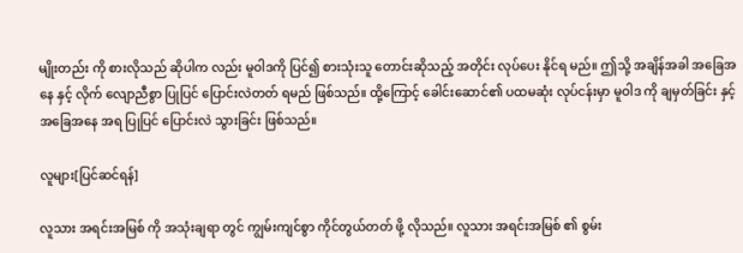မျိုးတည်း ကို စားလိုသည် ဆိုပါက လည်း မူဝါဒကို ပြင်၍ စားသုံးသူ တောင်းဆိုသည့် အတိုင်း လုပ်ပေး နိုင်ရ မည်။ ဤသို့ အချိန်အခါ အခြေအနေ နှင့် လိုက် လျောညီစွာ ပြုပြင် ပြောင်းလဲတတ် ရမည် ဖြစ်သည်။ ထို့ကြောင့် ခေါင်းဆောင်၏ ပထမဆုံး လုပ်ငန်းမှာ မူဝါဒ ကို ချမှတ်ခြင်း နှင့် အခြေအနေ အရ ပြုပြင် ပြောင်းလဲ သွားခြင်း ဖြစ်သည်။

လူများ[ပြင်ဆင်ရန်]

လူသား အရင်းအမြစ် ကို အသုံးချရာ တွင် ကျွမ်းကျင်စွာ ကိုင်တွယ်တတ် ဖို့ လိုသည်။ လူသား အရင်းအမြစ် ၏ စွမ်း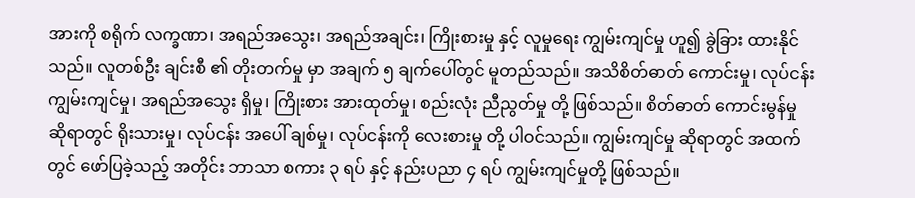အားကို စရိုက် လက္ခဏာ၊ အရည်အသွေး၊ အရည်အချင်း၊ ကြိုးစားမှု နှင့် လူမှုရေး ကျွမ်းကျင်မှု ဟူ၍ ခွဲခြား ထားနိုင် သည်။ လူတစ်ဦး ချင်းစီ ၏ တိုးတက်မှု မှာ အချက် ၅ ချက်ပေါ်တွင် မူတည်သည်။ အသိစိတ်ဓာတ် ကောင်းမှု၊ လုပ်ငန်း ကျွမ်းကျင်မှု၊ အရည်အသွေး ရှိမှု၊ ကြိုးစား အားထုတ်မှု၊ စည်းလုံး ညီညွတ်မှု တို့ ဖြစ်သည်။ စိတ်ဓာတ် ကောင်းမွန်မှု ဆိုရာတွင် ရိုးသားမှု၊ လုပ်ငန်း အပေါ် ချစ်မှု၊ လုပ်ငန်းကို လေးစားမှု တို့ ပါဝင်သည်။ ကျွမ်းကျင်မှု ဆိုရာတွင် အထက်တွင် ဖော်ပြခဲ့သည့် အတိုင်း ဘာသာ စကား ၃ ရပ် နှင့် နည်းပညာ ၄ ရပ် ကျွမ်းကျင်မှုတို့ ဖြစ်သည်။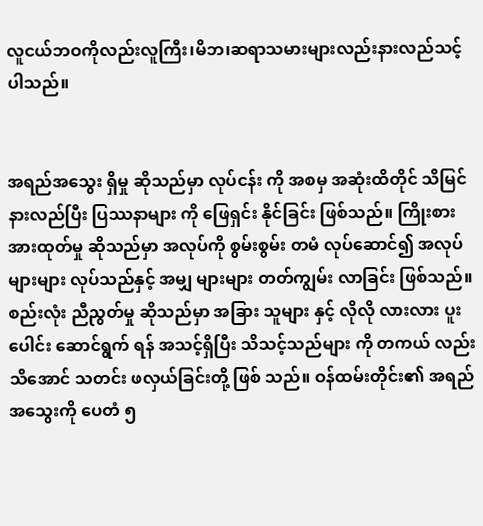လူငယ်ဘဝကိုလည်းလူကြီး၊မိဘ၊ဆရာသမားများလည်းနားလည်သင့်ပါသည်။


အရည်အသွေး ရှိမှု ဆိုသည်မှာ လုပ်ငန်း ကို အစမှ အဆုံးထိတိုင် သိမြင် နားလည်ပြီး ပြဿနာများ ကို ဖြေရှင်း နိုင်ခြင်း ဖြစ်သည်။ ကြိုးစား အားထုတ်မှု ဆိုသည်မှာ အလုပ်ကို စွမ်းစွမ်း တမံ လုပ်ဆောင်၍ အလုပ် များများ လုပ်သည်နှင့် အမျှ များများ တတ်ကျွမ်း လာခြင်း ဖြစ်သည်။ စည်းလုံး ညီညွတ်မှု ဆိုသည်မှာ အခြား သူများ နှင့် လိုလို လားလား ပူးပေါင်း ဆောင်ရွက် ရန် အသင့်ရှိပြီး သိသင့်သည်များ ကို တကယ် လည်း သိအောင် သတင်း ဖလှယ်ခြင်းတို့ ဖြစ် သည်။ ဝန်ထမ်းတိုင်း၏ အရည်အသွေးကို ပေတံ ၅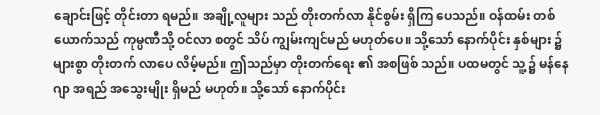ချောင်းဖြင့် တိုင်းတာ ရမည်။ အချို့လူများ သည် တိုးတက်လာ နိုင်စွမ်း ရှိကြ ပေသည်။ ဝန်ထမ်း တစ်ယောက်သည် ကုမ္ပဏီသို့ ဝင်လာ စတွင် သိပ် ကျွမ်းကျင်မည် မဟုတ်ပေ။ သို့သော် နောက်ပိုင်း နှစ်များ ၌ များစွာ တိုးတက် လာပေ လိမ့်မည်။ ဤသည်မှာ တိုးတက်ရေး ၏ အစဖြစ် သည်။ ပထမတွင် သူ့၌ မန်နေဂျာ အရည် အသွေးမျိုး ရှိမည် မဟုတ်။ သို့သော် နောက်ပိုင်း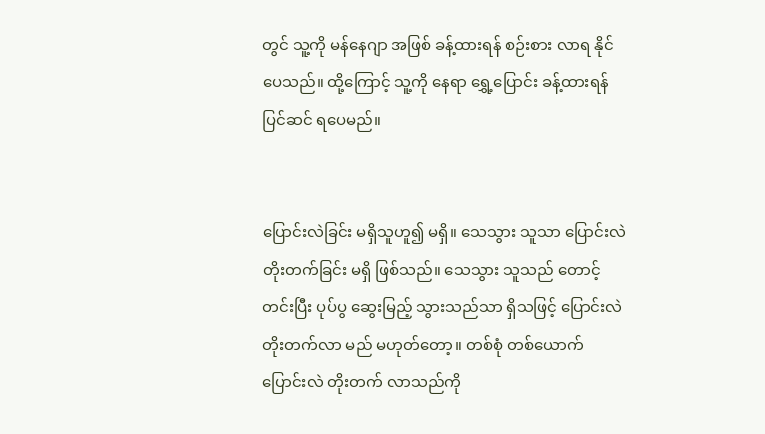တွင် သူ့ကို မန်နေဂျာ အဖြစ် ခန့်ထားရန် စဉ်းစား လာရ နိုင်ပေသည်။ ထို့ကြောင့် သူ့ကို နေရာ ရွှေ့ပြောင်း ခန့်ထားရန် ပြင်ဆင် ရပေမည်။


ပြောင်းလဲခြင်း မရှိသူဟူ၍ မရှိ။ သေသွား သူသာ ပြောင်းလဲ တိုးတက်ခြင်း မရှိ ဖြစ်သည်။ သေသွား သူသည် တောင့်တင်းပြီး ပုပ်ပွ ဆွေးမြည့် သွားသည်သာ ရှိသဖြင့် ပြောင်းလဲ တိုးတက်လာ မည် မဟုတ်တော့။ တစ်စုံ တစ်ယောက် ပြောင်းလဲ တိုးတက် လာသည်ကို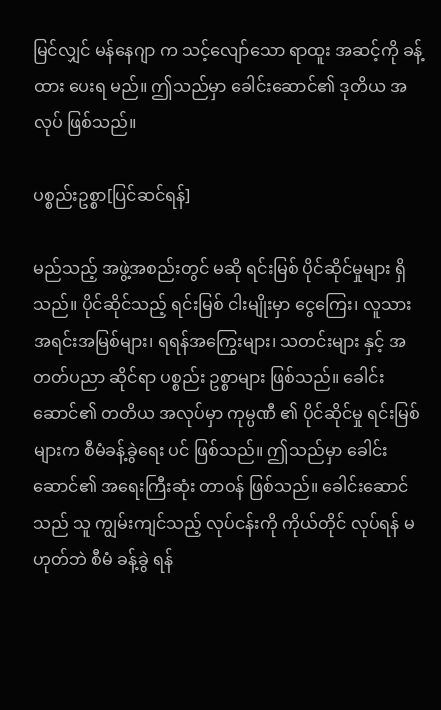မြင်လျှင် မန်နေဂျာ က သင့်လျော်သော ရာထူး အဆင့်ကို ခန့်ထား ပေးရ မည်။ ဤသည်မှာ ခေါင်းဆောင်၏ ဒုတိယ အလုပ် ဖြစ်သည်။

ပစ္စည်းဥစ္စာ[ပြင်ဆင်ရန်]

မည်သည့် အဖွဲ့အစည်းတွင် မဆို ရင်းမြစ် ပိုင်ဆိုင်မှုများ ရှိသည်။ ပိုင်ဆိုင်သည့် ရင်းမြစ် ငါးမျိုးမှာ ငွေကြေး၊ လူသား အရင်းအမြစ်များ၊ ရရန်အကြွေးများ၊ သတင်းများ နှင့် အတတ်ပညာ ဆိုင်ရာ ပစ္စည်း ဥစ္စာများ ဖြစ်သည်။ ခေါင်းဆောင်၏ တတိယ အလုပ်မှာ ကုမ္ပဏီ ၏ ပိုင်ဆိုင်မှု ရင်းမြစ်များက စီမံခန့်ခွဲရေး ပင် ဖြစ်သည်။ ဤသည်မှာ ခေါင်းဆောင်၏ အရေးကြီးဆုံး တာဝန် ဖြစ်သည်။ ခေါင်းဆောင် သည် သူ ကျွမ်းကျင်သည့် လုပ်ငန်းကို ကိုယ်တိုင် လုပ်ရန် မဟုတ်ဘဲ စီမံ ခန့်ခွဲ ရန်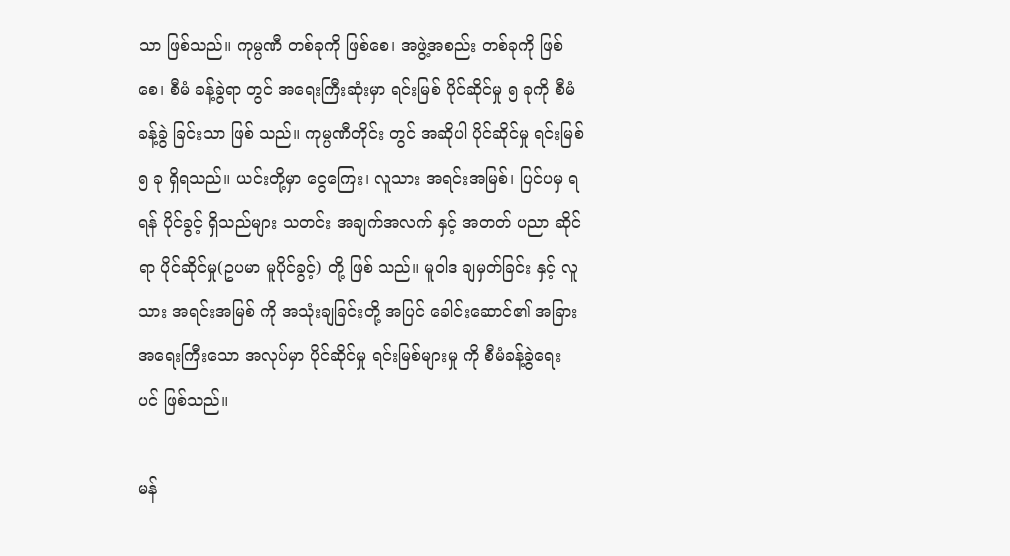သာ ဖြစ်သည်။ ကုမ္ပဏီ တစ်ခုကို ဖြစ်စေ၊ အဖွဲ့အစည်း တစ်ခုကို ဖြစ်စေ၊ စီမံ ခန့်ခွဲရာ တွင် အရေးကြီးဆုံးမှာ ရင်းမြစ် ပိုင်ဆိုင်မှု ၅ ခုကို စီမံ ခန့်ခွဲ ခြင်းသာ ဖြစ် သည်။ ကုမ္ပဏီတိုင်း တွင် အဆိုပါ ပိုင်ဆိုင်မှု ရင်းမြစ် ၅ ခု ရှိရသည်။ ယင်းတို့မှာ ငွေကြေး၊ လူသား အရင်းအမြစ်၊ ပြင်ပမှ ရရန် ပိုင်ခွင့် ရှိသည်များ သတင်း အချက်အလက် နှင့် အတတ် ပညာ ဆိုင်ရာ ပိုင်ဆိုင်မှု(ဥပမာ မူပိုင်ခွင့်) တို့ ဖြစ် သည်။ မူဝါဒ ချမှတ်ခြင်း နှင့် လူသား အရင်းအမြစ် ကို အသုံးချခြင်းတို့ အပြင် ခေါင်းဆောင်၏ အခြား အရေးကြီးသော အလုပ်မှာ ပိုင်ဆိုင်မှု ရင်းမြစ်များမှု ကို စီမံခန့်ခွဲရေး ပင် ဖြစ်သည်။

မန်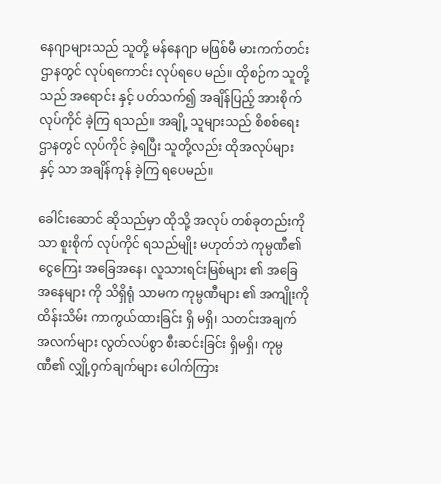နေဂျာများသည် သူတို့ မန်နေဂျာ မဖြစ်မီ မားကက်တင်း ဌာနတွင် လုပ်ရကောင်း လုပ်ရပေ မည်။ ထိုစဉ်က သူတို့သည် အရောင်း နှင့် ပတ်သက်၍ အချိန်ပြည့် အားစိုက် လုပ်ကိုင် ခဲ့ကြ ရသည်။ အချို့ သူများသည် စိစစ်ရေး ဌာနတွင် လုပ်ကိုင် ခဲ့ရပြီး သူတို့လည်း ထိုအလုပ်များ နှင့် သာ အချိန်ကုန် ခဲ့ကြ ရပေမည်။

ခေါင်းဆောင် ဆိုသည်မှာ ထိုသို့ အလုပ် တစ်ခုတည်းကိုသာ စူးစိုက် လုပ်ကိုင် ရသည်မျိုး မဟုတ်ဘဲ ကုမ္ပဏီ၏ ငွေကြေး အခြေအနေ၊ လူသားရင်းမြစ်များ ၏ အခြေအနေများ ကို သိရှိရုံ သာမက ကုမ္ပဏီများ ၏ အကျိုးကို ထိန်းသိမ်း ကာကွယ်ထားခြင်း ရှိ မရှိ၊ သတင်းအချက် အလက်များ လွတ်လပ်စွာ စီးဆင်းခြင်း ရှိမရှိ၊ ကုမ္ပဏီ၏ လျှို့ဝှက်ချက်များ ပေါက်ကြား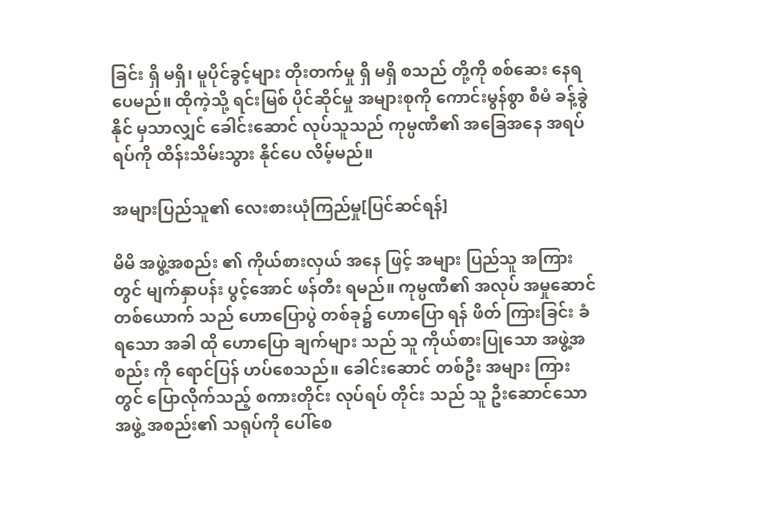ခြင်း ရှိ မရှိ၊ မူပိုင်ခွင့်များ တိုးတက်မှု ရှိ မရှိ စသည် တို့ကို စစ်ဆေး နေရပေမည်။ ထိုကဲ့သို့ ရင်းမြစ် ပိုင်ဆိုင်မှု အများစုကို ကောင်းမွန်စွာ စီမံ ခန့်ခွဲနိုင် မှသာလျှင် ခေါင်းဆောင် လုပ်သူသည် ကုမ္ပဏီ၏ အခြေအနေ အရပ်ရပ်ကို ထိန်းသိမ်းသွား နိုင်ပေ လိမ့်မည်။

အများပြည်သူ၏ လေးစားယုံကြည်မှု[ပြင်ဆင်ရန်]

မိမိ အဖွဲ့အစည်း ၏ ကိုယ်စားလှယ် အနေ ဖြင့် အများ ပြည်သူ အကြားတွင် မျက်နှာပန်း ပွင့်အောင် ဖန်တီး ရမည်။ ကုမ္ပဏီ၏ အလုပ် အမှုဆောင် တစ်ယောက် သည် ဟောပြောပွဲ တစ်ခု၌ ဟောပြော ရန် ဖိတ် ကြားခြင်း ခံရသော အခါ ထို ဟောပြော ချက်များ သည် သူ ကိုယ်စားပြုသော အဖွဲ့အစည်း ကို ရောင်ပြန် ဟပ်စေသည်။ ခေါင်းဆောင် တစ်ဦး အများ ကြားတွင် ပြောလိုက်သည့် စကားတိုင်း လုပ်ရပ် တိုင်း သည် သူ ဦးဆောင်သော အဖွဲ့ အစည်း၏ သရုပ်ကို ပေါ်စေ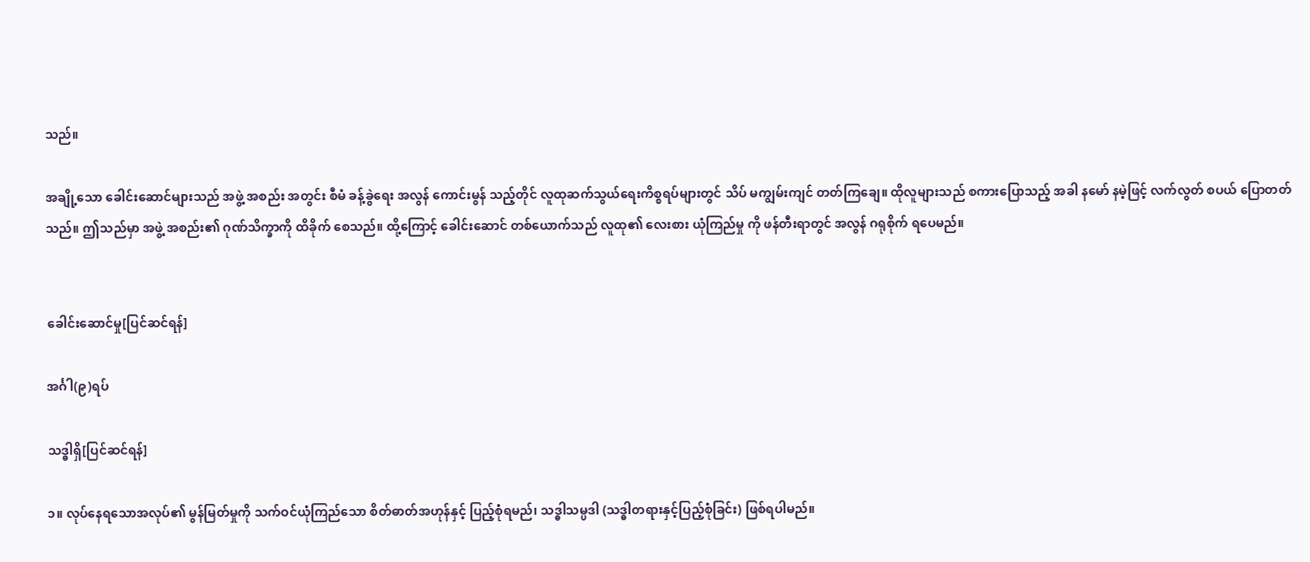သည်။

အချို့သော ခေါင်းဆောင်များသည် အဖွဲ့ အစည်း အတွင်း စီမံ ခန့်ခွဲရေး အလွန် ကောင်းမွန် သည့်တိုင် လူထုဆက်သွယ်ရေးကိစ္စရပ်များတွင် သိပ် မကျွမ်းကျင် တတ်ကြချေ။ ထိုလူများသည် စကားပြောသည့် အခါ နမော် နမဲ့ဖြင့် လက်လွတ် စပယ် ပြောတတ်သည်။ ဤသည်မှာ အဖွဲ့ အစည်း၏ ဂုဏ်သိက္ခာကို ထိခိုက် စေသည်။ ထို့ကြောင့် ခေါင်းဆောင် တစ်ယောက်သည် လူထု၏ လေးစား ယုံကြည်မှု ကို ဖန်တီးရာတွင် အလွန် ဂရုစိုက် ရပေမည်။


ခေါင်းဆောင်မှု[ပြင်ဆင်ရန်]

အင်္ဂါ(၉)ရပ်

သဒ္ဓါရှိ[ပြင်ဆင်ရန်]

၁။ လုပ်နေရသောအလုပ်၏ မွန်မြတ်မှုကို သက်ဝင်ယုံကြည်သော စိတ်ဓာတ်အဟုန်နှင့် ပြည့်စုံရမည်၊ သဒ္ဓါသမ္ပဒါ (သဒ္ဓါတရားနှင့်ပြည့်စုံခြင်း) ဖြစ်ရပါမည်။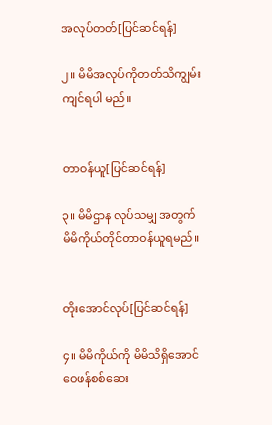အလုပ်တတ်[ပြင်ဆင်ရန်]

၂။ မိမိအလုပ်ကိုတတ်သိကျွမ်းကျင်ရပါ မည်။


တာဝန်ယူ[ပြင်ဆင်ရန်]

၃။ မိမိဌာန လုပ်သမျှ အတွက် မိမိကိုယ်တိုင်တာဝန်ယူရမည်။


တိုးအောင်လုပ်[ပြင်ဆင်ရန်]

၄။ မိမိကိုယ်ကို မိမိသိရှိအောင် ဝေဖန်စစ်ဆေး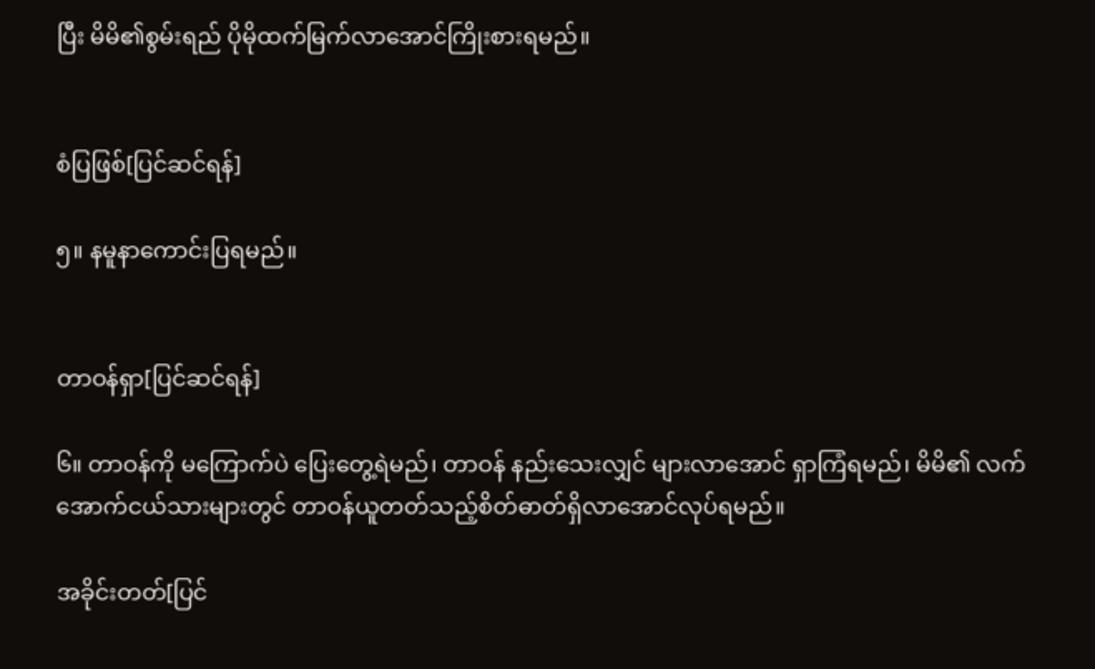ပြီး မိမိ၏စွမ်းရည် ပိုမိုထက်မြက်လာအောင်ကြိုးစားရမည်။


စံပြဖြစ်[ပြင်ဆင်ရန်]

၅။ နမူနာကောင်းပြရမည်။


တာဝန်ရှာ[ပြင်ဆင်ရန်]

၆။ တာဝန်ကို မကြောက်ပဲ ပြေးတွေ့ရဲမည်၊ တာဝန် နည်းသေးလျှင် များလာအောင် ရှာကြံရမည်၊ မိမိ၏ လက်အောက်ငယ်သားများတွင် တာဝန်ယူတတ်သည့်စိတ်ဓာတ်ရှိလာအောင်လုပ်ရမည်။

အခိုင်းတတ်[ပြင်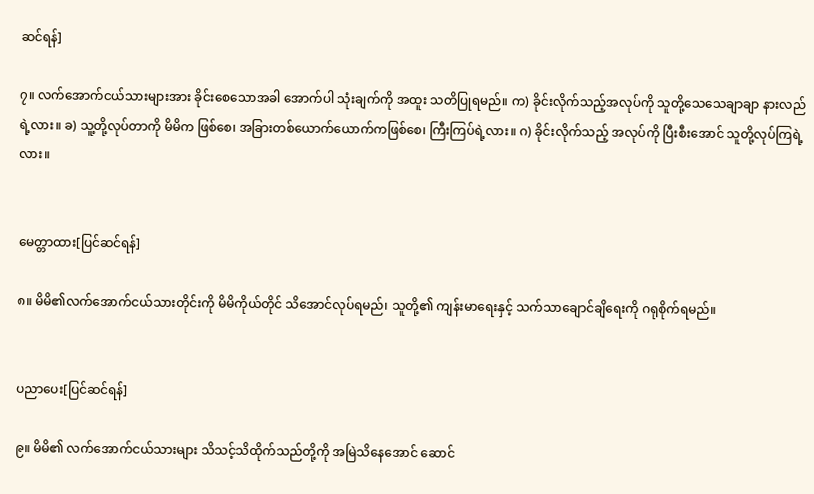ဆင်ရန်]

၇။ လက်အောက်ငယ်သားများအား ခိုင်းစေသောအခါ အောက်ပါ သုံးချက်ကို အထူး သတိပြုရမည်။ က) ခိုင်းလိုက်သည့်အလုပ်ကို သူတို့သေသေချာချာ နားလည်ရဲ့လား။ ခ) သူ့တို့လုပ်တာကို မိမိက ဖြစ်စေ၊ အခြားတစ်ယောက်ယောက်ကဖြစ်စေ၊ ကြီးကြပ်ရဲ့လား။ ဂ) ခိုင်းလိုက်သည့် အလုပ်ကို ပြီးစီးအောင် သူတို့လုပ်ကြရဲ့လား။


မေတ္တာထား[ပြင်ဆင်ရန်]

၈။ မိမိ၏လက်အောက်ငယ်သားတိုင်းကို မိမိကိုယ်တိုင် သိအောင်လုပ်ရမည်၊ သူတို့၏ ကျန်းမာရေးနှင့် သက်သာချောင်ချိရေးကို ဂရုစိုက်ရမည်။


ပညာပေး[ပြင်ဆင်ရန်]

၉။ မိမိ၏ လက်အောက်ငယ်သားများ သိသင့်သိထိုက်သည်တို့ကို အမြဲသိနေအောင် ဆောင်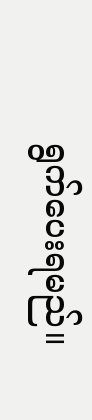ရွက်ပေးရမည်။